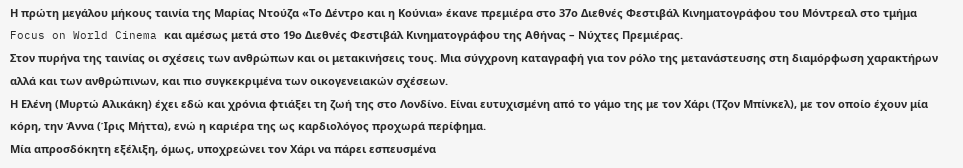Η πρώτη μεγάλου μήκους ταινία της Μαρίας Ντούζα «Το Δέντρο και η Κούνια» έκανε πρεμιέρα στο 37ο Διεθνές Φεστιβάλ Κινηματογράφου του Μόντρεαλ στο τμήμα Focus on World Cinema και αμέσως μετά στο 19ο Διεθνές Φεστιβάλ Κινηματογράφου της Αθήνας – Νύχτες Πρεμιέρας.
Στον πυρήνα της ταινίας οι σχέσεις των ανθρώπων και οι μετακινήσεις τους. Μια σύγχρονη καταγραφή για τον ρόλο της μετανάστευσης στη διαμόρφωση χαρακτήρων αλλά και των ανθρώπινων, και πιο συγκεκριμένα των οικογενειακών σχέσεων.
Η Ελένη (Μυρτώ Αλικάκη) έχει εδώ και χρόνια φτιάξει τη ζωή της στο Λονδίνο. Είναι ευτυχισμένη από το γάμο της με τον Χάρι (Τζον Μπίνκελ), με τον οποίο έχουν μία κόρη, την Άννα (Ίρις Μήττα), ενώ η καριέρα της ως καρδιολόγος προχωρά περίφημα.
Μία απροσδόκητη εξέλιξη, όμως, υποχρεώνει τον Χάρι να πάρει εσπευσμένα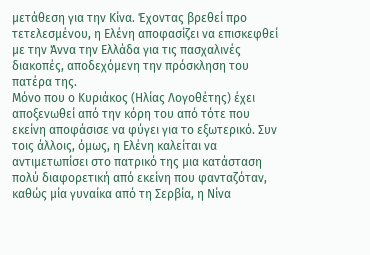μετάθεση για την Κίνα. Έχοντας βρεθεί προ τετελεσμένου, η Ελένη αποφασίζει να επισκεφθεί με την Άννα την Ελλάδα για τις πασχαλινές διακοπές, αποδεχόμενη την πρόσκληση του πατέρα της.
Μόνο που ο Κυριάκος (Ηλίας Λογοθέτης) έχει αποξενωθεί από την κόρη του από τότε που εκείνη αποφάσισε να φύγει για το εξωτερικό. Συν τοις άλλοις, όμως, η Ελένη καλείται να αντιμετωπίσει στο πατρικό της μια κατάσταση πολύ διαφορετική από εκείνη που φανταζόταν, καθώς μία γυναίκα από τη Σερβία, η Νίνα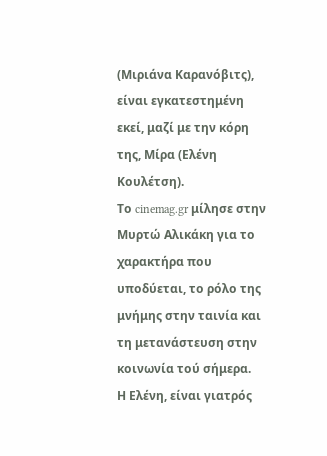(Μιριάνα Καρανόβιτς), είναι εγκατεστημένη εκεί, μαζί με την κόρη της, Μίρα (Ελένη Κουλέτση).
Το cinemag.gr μίλησε στην Μυρτώ Αλικάκη για το χαρακτήρα που υποδύεται, το ρόλο της μνήμης στην ταινία και τη μετανάστευση στην κοινωνία τού σήμερα.
Η Ελένη, είναι γιατρός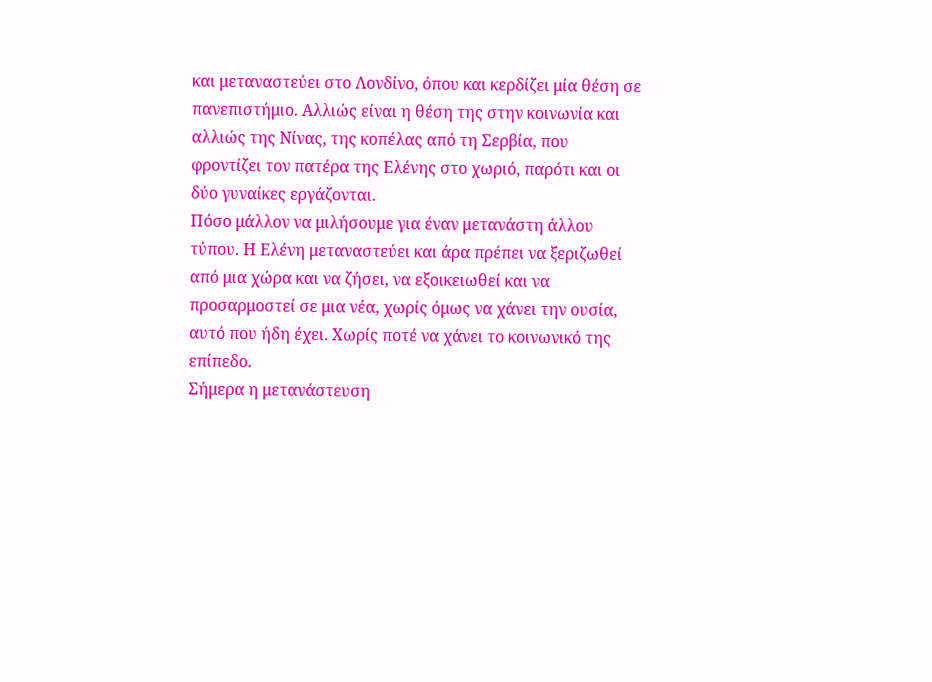και μεταναστεύει στο Λονδίνο, όπου και κερδίζει μία θέση σε πανεπιστήμιο. Αλλιώς είναι η θέση της στην κοινωνία και αλλιώς της Νίνας, της κοπέλας από τη Σερβία, που φροντίζει τον πατέρα της Ελένης στο χωριό, παρότι και οι δύο γυναίκες εργάζονται.
Πόσο μάλλον να μιλήσουμε για έναν μετανάστη άλλου τύπου. Η Ελένη μεταναστεύει και άρα πρέπει να ξεριζωθεί από μια χώρα και να ζήσει, να εξοικειωθεί και να προσαρμοστεί σε μια νέα, χωρίς όμως να χάνει την ουσία, αυτό που ήδη έχει. Χωρίς ποτέ να χάνει το κοινωνικό της επίπεδο.
Σήμερα η μετανάστευση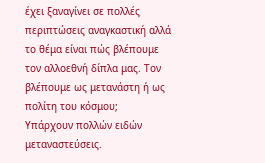έχει ξαναγίνει σε πολλές περιπτώσεις αναγκαστική αλλά το θέμα είναι πώς βλέπουμε τον αλλοεθνή δίπλα μας. Τον βλέπουμε ως μετανάστη ή ως πολίτη του κόσμου;
Υπάρχουν πολλών ειδών μεταναστεύσεις.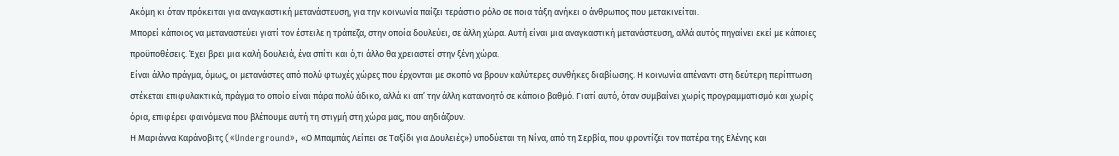Ακόμη κι όταν πρόκειται για αναγκαστική μετανάστευση, για την κοινωνία παίζει τεράστιο ρόλο σε ποια τάξη ανήκει ο άνθρωπος που μετακινείται.
Μπορεί κάποιος να μεταναστεύει γιατί τον έστειλε η τράπεζα, στην οποία δουλεύει, σε άλλη χώρα. Αυτή είναι μια αναγκαστική μετανάστευση, αλλά αυτός πηγαίνει εκεί με κάποιες προϋποθέσεις. Έχει βρει μια καλή δουλειά, ένα σπίτι και ό,τι άλλο θα χρειαστεί στην ξένη χώρα.
Είναι άλλο πράγμα, όμως, οι μετανάστες από πολύ φτωχές χώρες που έρχονται με σκοπό να βρουν καλύτερες συνθήκες διαβίωσης. Η κοινωνία απέναντι στη δεύτερη περίπτωση στέκεται επιφυλακτικά, πράγμα το οποίο είναι πάρα πολύ άδικο, αλλά κι απ’ την άλλη κατανοητό σε κάποιο βαθμό. Γιατί αυτό, όταν συμβαίνει χωρίς προγραμματισμό και χωρίς όρια, επιφέρει φαινόμενα που βλέπουμε αυτή τη στιγμή στη χώρα μας, που αηδιάζουν.
Η Μαριάννα Καράνοβιτς («Underground», «Ο Μπαμπάς Λείπει σε Ταξίδι για Δουλειές») υποδύεται τη Νίνα, από τη Σερβία, που φροντίζει τον πατέρα της Ελένης και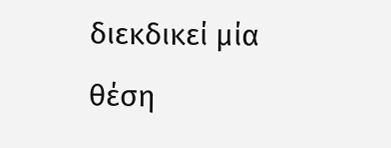διεκδικεί μία θέση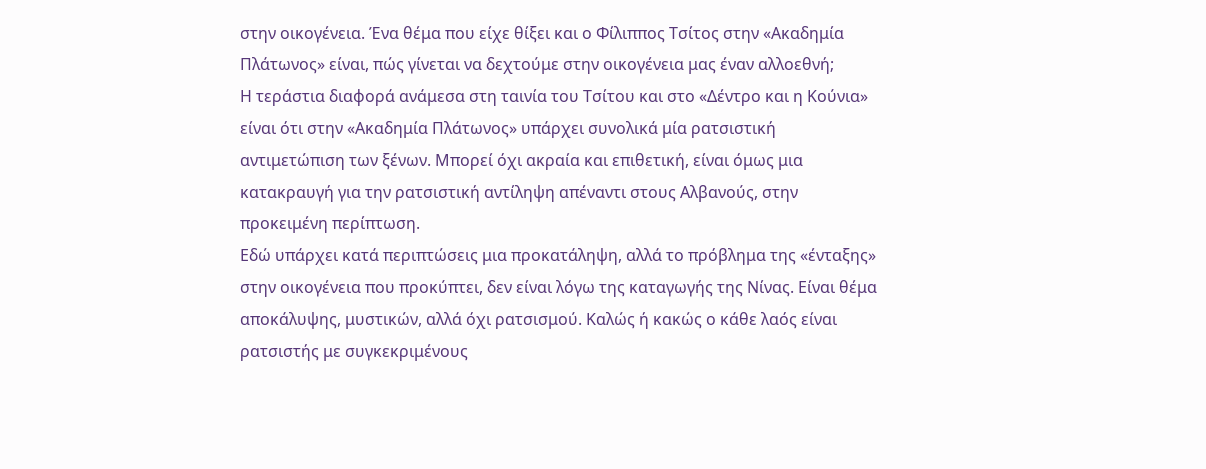στην οικογένεια. Ένα θέμα που είχε θίξει και ο Φίλιππος Τσίτος στην «Ακαδημία Πλάτωνος» είναι, πώς γίνεται να δεχτούμε στην οικογένεια μας έναν αλλοεθνή;
Η τεράστια διαφορά ανάμεσα στη ταινία του Τσίτου και στο «Δέντρο και η Κούνια» είναι ότι στην «Ακαδημία Πλάτωνος» υπάρχει συνολικά μία ρατσιστική αντιμετώπιση των ξένων. Μπορεί όχι ακραία και επιθετική, είναι όμως μια κατακραυγή για την ρατσιστική αντίληψη απέναντι στους Αλβανούς, στην προκειμένη περίπτωση.
Εδώ υπάρχει κατά περιπτώσεις μια προκατάληψη, αλλά το πρόβλημα της «ένταξης» στην οικογένεια που προκύπτει, δεν είναι λόγω της καταγωγής της Νίνας. Είναι θέμα αποκάλυψης, μυστικών, αλλά όχι ρατσισμού. Καλώς ή κακώς ο κάθε λαός είναι ρατσιστής με συγκεκριμένους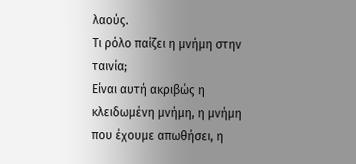λαούς.
Τι ρόλο παίζει η μνήμη στην ταινία;
Είναι αυτή ακριβώς η κλειδωμένη μνήμη, η μνήμη που έχουμε απωθήσει, η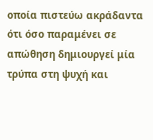οποία πιστεύω ακράδαντα ότι όσο παραμένει σε απώθηση δημιουργεί μία τρύπα στη ψυχή και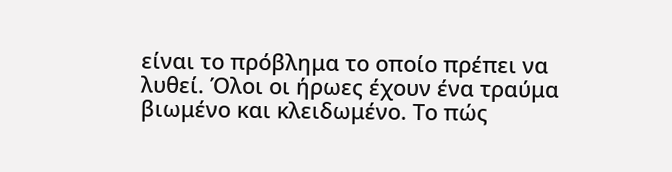είναι το πρόβλημα το οποίο πρέπει να λυθεί. Όλοι οι ήρωες έχουν ένα τραύμα βιωμένο και κλειδωμένο. Το πώς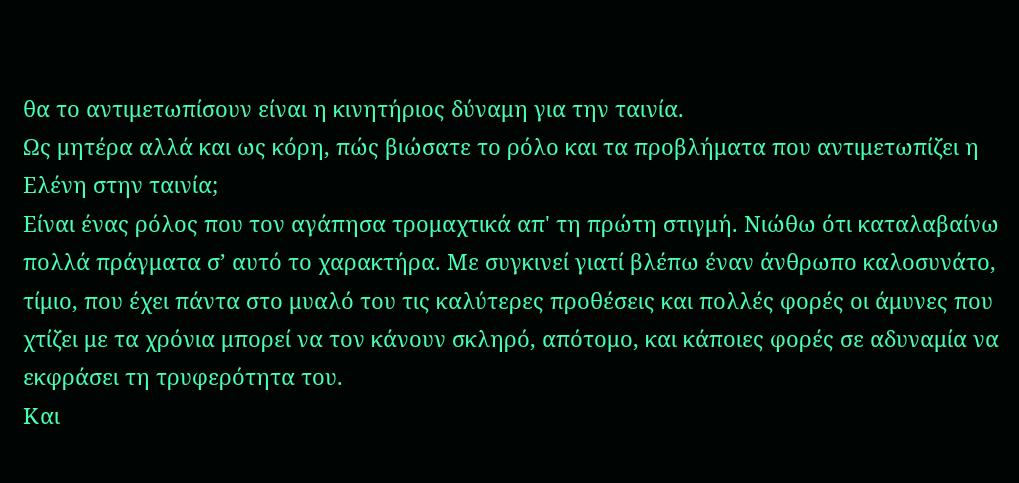θα το αντιμετωπίσουν είναι η κινητήριος δύναμη για την ταινία.
Ως μητέρα αλλά και ως κόρη, πώς βιώσατε το ρόλο και τα προβλήματα που αντιμετωπίζει η Ελένη στην ταινία;
Είναι ένας ρόλος που τον αγάπησα τρομαχτικά απ' τη πρώτη στιγμή. Νιώθω ότι καταλαβαίνω πολλά πράγματα σ’ αυτό το χαρακτήρα. Με συγκινεί γιατί βλέπω έναν άνθρωπο καλοσυνάτο, τίμιο, που έχει πάντα στο μυαλό του τις καλύτερες προθέσεις και πολλές φορές οι άμυνες που χτίζει με τα χρόνια μπορεί να τον κάνουν σκληρό, απότομο, και κάποιες φορές σε αδυναμία να εκφράσει τη τρυφερότητα του.
Και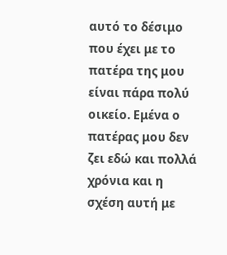αυτό το δέσιμο που έχει με το πατέρα της μου είναι πάρα πολύ οικείο. Εμένα ο πατέρας μου δεν ζει εδώ και πολλά χρόνια και η σχέση αυτή με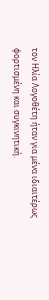τον Ηλία Λογοθέτη ήταν για μένα ιδιαιτέρως φορτισμένη και συγκινητική.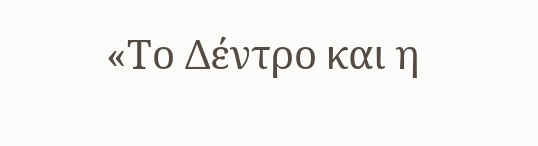«Το Δέντρο και η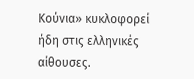Κούνια» κυκλοφορεί ήδη στις ελληνικές αίθουσες.